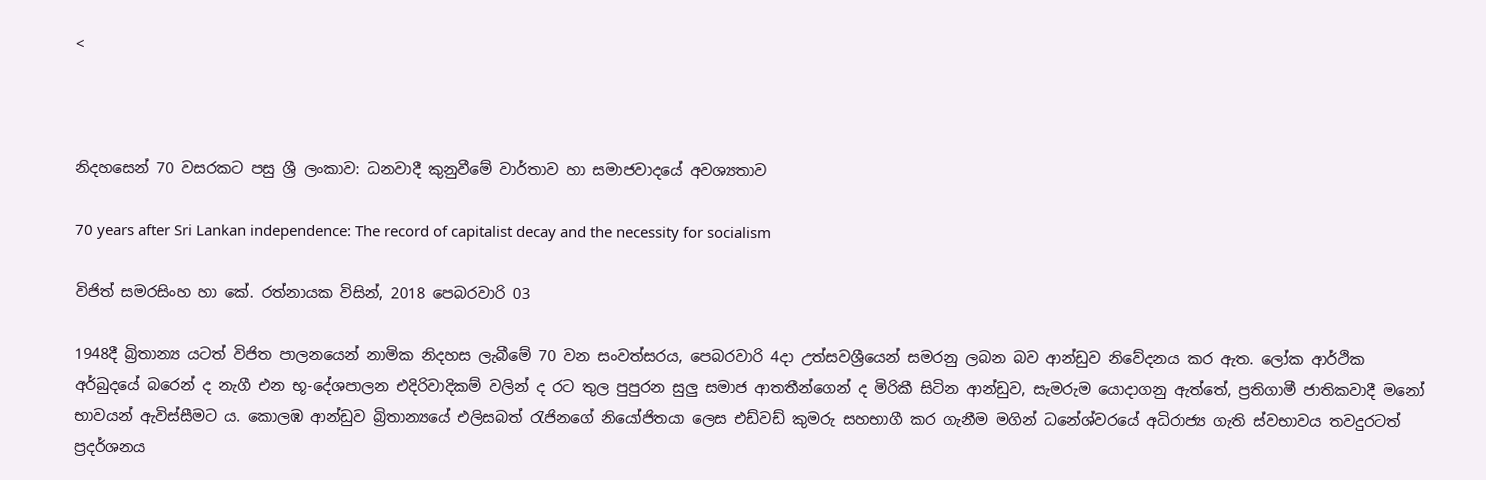<



නිදහසෙන් 70 වසරකට පසු ශ්‍රී ලංකාව: ධනවාදී කුනුවීමේ වාර්තාව හා සමාජවාදයේ අවශ්‍යතාව

70 years after Sri Lankan independence: The record of capitalist decay and the necessity for socialism

විජිත් සමරසිංහ හා කේ. රත්නායක විසින්, 2018 පෙබරවාරි 03

1948දී බ්‍රිතාන්‍ය යටත් විජිත පාලනයෙන් නාමික නිදහස ලැබීමේ 70 වන සංවත්සරය, පෙබරවාරි 4දා උත්සවශ්‍රීයෙන් සමරනු ලබන බව ආන්ඩුව නිවේදනය කර ඇත. ලෝක ආර්ථික අර්බුදයේ බරෙන් ද නැගී එන භූ-දේශපාලන එදිරිවාදිකම් වලින් ද රට තුල පුපුරන සුලු සමාජ ආතතීන්ගෙන් ද මිරිකී සිටින ආන්ඩුව, සැමරුම යොදාගනු ඇත්තේ, ප්‍රතිගාමී ජාතිකවාදී මනෝ භාවයන් ඇවිස්සීමට ය. කොලඹ ආන්ඩුව බ්‍රිතාන්‍යයේ එලිසබත් රැජිනගේ නියෝජිතයා ලෙස එඩ්වඩ් කුමරු සහභාගී කර ගැනීම මගින් ධනේශ්වරයේ අධිරාජ්‍ය ගැති ස්වභාවය තවදුරටත් ප්‍රදර්ශනය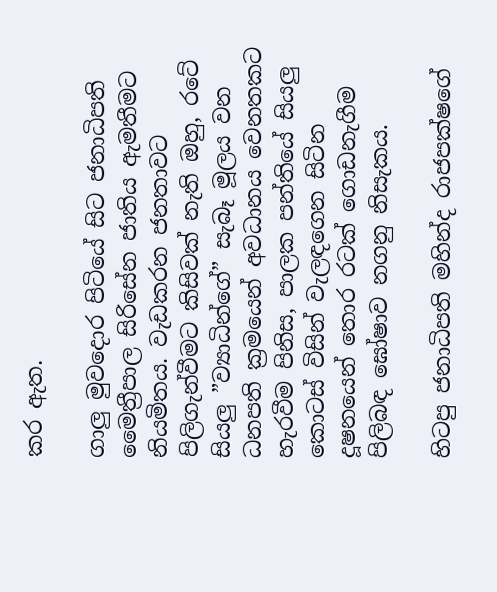කර ඇත.

ගාලු මුවදොර පිටියේ සිට ජනාධිපති මෛත්‍රීපාල සිරිසේන ජාතිය ඇමතීමට නියමිතය. වැඩකරන ජනතාවට පිලිගැන්වීමට කිසිවක් නැති ඔහු, රටේ සියලු ”ව්‍යාධින්ගේ” සැබෑ මූලය වන ධනපති ක්‍රමයෙන් අවධානය වෙනතකට හැරවීම පිනිස, පාලක පන්තියේ සියලු කොටස් විසින් වැලඳගෙන සිටින දූෂනයෙන් තොර රටක් ගොඩනැගීම පිලිබඳ ඝෝෂාව නගනු නිසැකය.

හිටපු ජනාධිපති මහින්ද රාජපක්ෂගේ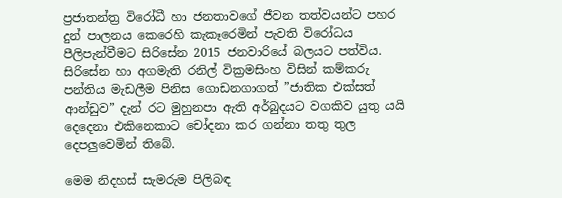ප්‍රජාතන්ත්‍ර විරෝධී හා ජනතාවගේ ජීවන තත්වයන්ට පහර දුන් පාලනය කෙරෙහි කැකෑරෙමින් පැවති විරෝධය පීලිපැන්වීමට සිරිසේන 2015 ජනවාරියේ බලයට පත්විය. සිරිසේන හා අගමැති රනිල් වික්‍රමසිංහ විසින් කම්කරු පන්තිය මැඩලීම පිනිස ගොඩනගාගත් ”ජාතික එක්සත් ආන්ඩුව” දැන් රට මුහුනපා ඇති අර්බුදයට වගකිව යුතු යයි දෙදෙනා එකිනෙකාට චෝදනා කර ගන්නා තතු තුල දෙපලුවෙමින් තිබේ.

මෙම නිදහස් සැමරුම පිලිබඳ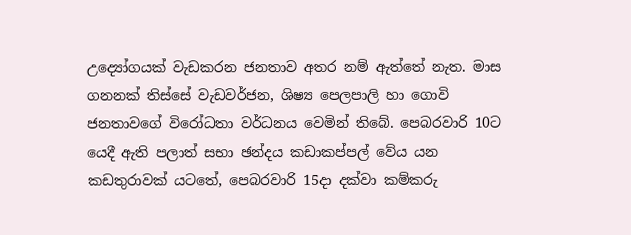උද්‍යෝගයක් වැඩකරන ජනතාව අතර නම් ඇත්තේ නැත. මාස ගනනක් තිස්සේ වැඩවර්ජන, ශිෂ්‍ය පෙලපාලි හා ගොවි ජනතාවගේ විරෝධතා වර්ධනය වෙමින් තිබේ. පෙබරවාරි 10ට යෙදී ඇති පලාත් සභා ඡන්දය කඩාකප්පල් වේය යන කඩතුරාවක් යටතේ, පෙබරවාරි 15දා දක්වා කම්කරු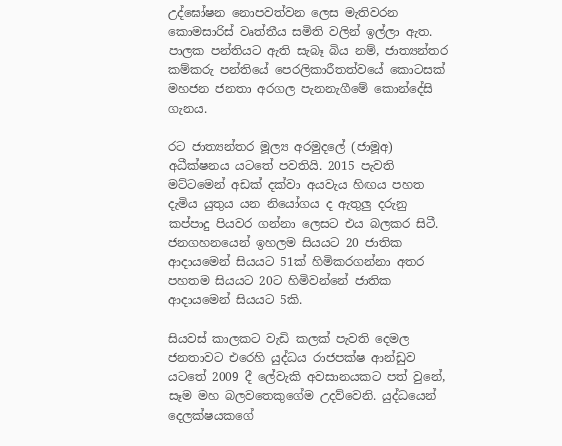උද්ඝෝෂන නොපවත්වන ලෙස මැතිවරන කොමසාරිස් වෘත්තීය සමිති වලින් ඉල්ලා ඇත. පාලක පන්තියට ඇති සැබෑ බිය නම්, ජාත්‍යන්තර කම්කරු පන්තියේ පෙරලිකාරීතත්වයේ කොටසක් මහජන ජනතා අරගල පැනනැගීමේ කොන්දේසි ගැනය.

රට ජාත්‍යන්තර මූල්‍ය අරමුදලේ (ජාමූඅ) අධීක්ෂනය යටතේ පවතියි. 2015 පැවති මට්ටමෙන් අඩක් දක්වා අයවැය හිඟය පහත දැමිය යුතුය යන නියෝගය ද ඇතුලු දරුනු කප්පාදු පියවර ගන්නා ලෙසට එය බලකර සිටී. ජනගහනයෙන් ඉහලම සියයට 20 ජාතික ආදායමෙන් සියයට 51ක් හිමිකරගන්නා අතර පහතම සියයට 20ට හිමිවන්නේ ජාතික ආදායමෙන් සියයට 5කි.

සියවස් කාලකට වැඩි කලක් පැවති දෙමල ජනතාවට එරෙහි යුද්ධය රාජපක්ෂ ආන්ඩුව යටතේ 2009 දී ලේවැකි අවසානයකට පත් වුනේ, සෑම මහ බලවතෙකුගේම උදව්වෙනි. යුද්ධයෙන් දෙලක්ෂයකගේ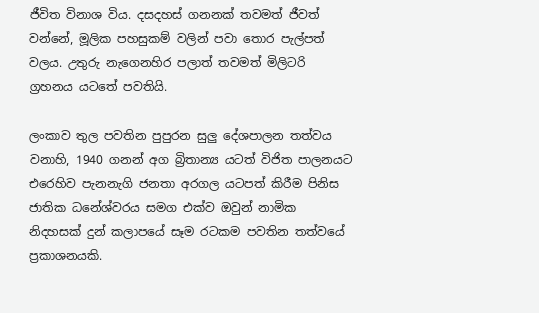ජීවිත විනාශ විය. දසදහස් ගනනක් තවමත් ජීවත් වන්නේ, මූලික පහසුකම් වලින් පවා තොර පැල්පත් වලය. උතුරු නැගෙනහිර පලාත් තවමත් මිලිටරි ග්‍රහනය යටතේ පවතියි.

ලංකාව තුල පවතින පුපුරන සුලු දේශපාලන තත්වය වනාහි, 1940 ගනන් අග බ්‍රිතාන්‍ය යටත් විජිත පාලනයට එරෙහිව පැනනැගි ජනතා අරගල යටපත් කිරීම පිනිස ජාතික ධනේශ්වරය සමග එක්ව ඔවුන් නාමික නිදහසක් දුන් කලාපයේ සෑම රටකම පවතින තත්වයේ ප්‍රකාශනයකි.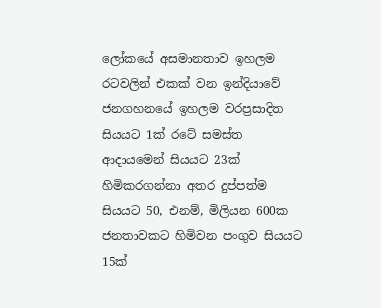ලෝකයේ අසමානතාව ඉහලම රටවලින් එකක් වන ඉන්දියාවේ ජනගහනයේ ඉහලම වරප්‍රසාදිත සියයට 1ක් රටේ සමස්ත ආදායමෙන් සියයට 23ක් හිමිකරගන්නා අතර දුප්පත්ම සියයට 50, එනම්, මිලියන 600ක ජනතාවකට හිමිවන පංගුව සියයට 15ක්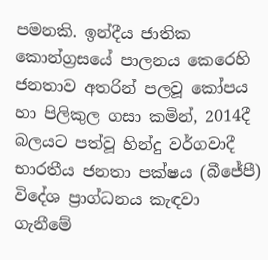පමනකි. ඉන්දීය ජාතික කොන්ග්‍රසයේ පාලනය කෙරෙහි ජනතාව අතරින් පලවූ කෝපය හා පිලිකුල ගසා කමින්, 2014දී බලයට පත්වූ හින්දු වර්ගවාදී භාරතීය ජනතා පක්ෂය (බීජේපී) විදේශ ප්‍රාග්ධනය කැඳවා ගැනීමේ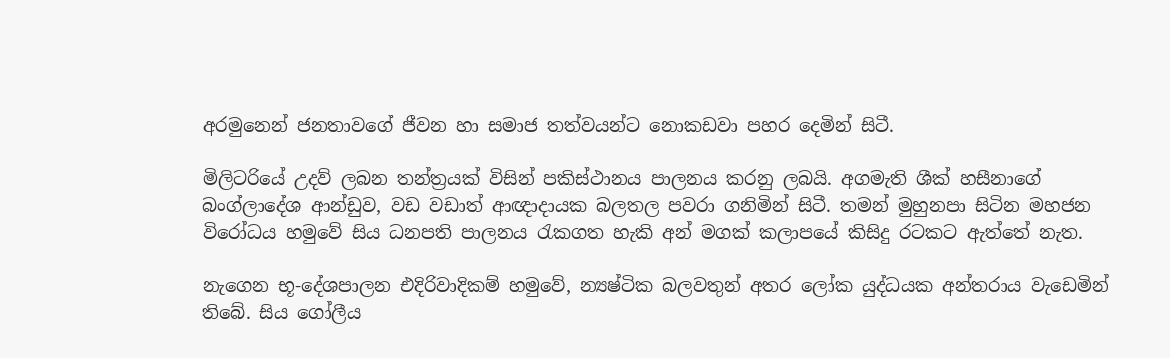අරමුනෙන් ජනතාවගේ ජීවන හා සමාජ තත්වයන්ට නොකඩවා පහර දෙමින් සිටී.

මිලිටරියේ උදව් ලබන තන්ත්‍රයක් විසින් පකිස්ථානය පාලනය කරනු ලබයි. අගමැති ශීක් හසීනාගේ බංග්ලාදේශ ආන්ඩුව, වඩ වඩාත් ආඥාදායක බලතල පවරා ගනිමින් සිටී. තමන් මුහුනපා සිටින මහජන විරෝධය හමුවේ සිය ධනපති පාලනය රැකගත හැකි අන් මගක් කලාපයේ කිසිදු රටකට ඇත්තේ නැත.

නැගෙන භූ-දේශපාලන එදිරිවාදිකම් හමුවේ, න්‍යෂ්ටික බලවතුන් අතර ලෝක යුද්ධයක අන්තරාය වැඩෙමින් තිබේ. සිය ගෝලීය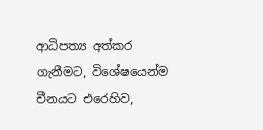ආධිපත්‍ය අත්කර ගැනීමට, විශේෂයෙන්ම චීනයට එරෙහිව,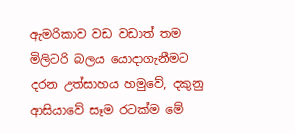ඇමරිකාව වඩ වඩාත් තම මිලිටරි බලය යොදාගැනීමට දරන උත්සාහය හමුවේ, දකුනු ආසියාවේ සෑම රටක්ම මේ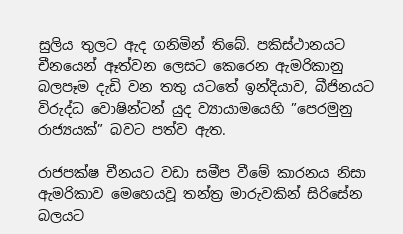සුලිය තුලට ඇද ගනිමින් තිබේ. පකිස්ථානයට චීනයෙන් ඈත්වන ලෙසට කෙරෙන ඇමරිකානු බලපෑම දැඩි වන තතු යටතේ ඉන්දියාව, බීජිනයට විරුද්ධ වොෂින්ටන් යුද ව්‍යායාමයෙහි ”පෙරමුනු රාජ්‍යයක්” බවට පත්ව ඇත.

රාජපක්ෂ චීනයට වඩා සමීප වීමේ කාරනය නිසා ඇමරිකාව මෙහෙයවූ තන්ත්‍ර මාරුවකින් සිරිසේන බලයට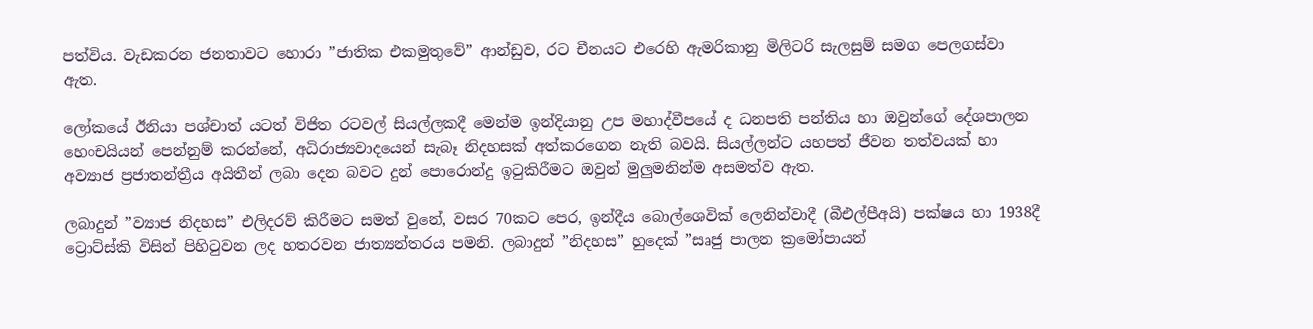පත්විය. වැඩකරන ජනතාවට හොරා ”ජාතික එකමුතුවේ” ආන්ඩුව, රට චීනයට එරෙහි ඇමරිකානු මිලිටරි සැලසුම් සමග පෙලගස්වා ඇත.

ලෝකයේ ඊනියා පශ්චාත් යටත් විජිත රටවල් සියල්ලකදී මෙන්ම ඉන්දියානු උප මහාද්වීපයේ ද ධනපති පන්තිය හා ඔවුන්ගේ දේශපාලන හෙංචයියන් පෙන්නුම් කරන්නේ, අධිරාජ්‍යවාදයෙන් සැබෑ නිදහසක් අත්කරගෙන නැති බවයි. සියල්ලන්ට යහපත් ජීවන තත්වයක් හා අව්‍යාජ ප්‍රජාතන්ත්‍රීය අයිතීන් ලබා දෙන බවට දුන් පොරොන්දු ඉටුකිරීමට ඔවුන් මුලුමනින්ම අසමත්ව ඇත.

ලබාදුන් ”ව්‍යාජ නිදහස” එලිදරව් කිරීමට සමත් වුනේ, වසර 70කට පෙර, ඉන්දීය බොල්ශෙවික් ලෙනින්වාදී (බීඑල්පීඅයි) පක්ෂය හා 1938දී ට්‍රොට්ස්කි විසින් පිහිටුවන ලද හතරවන ජාත්‍යන්තරය පමනි. ලබාදුන් ”නිදහස” හුදෙක් ”සෘජු පාලන ක්‍රමෝපායන්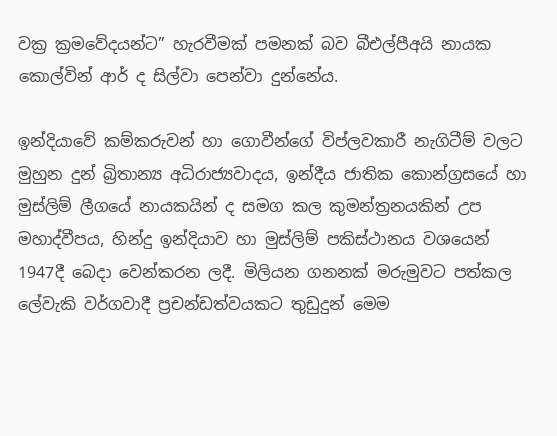වක්‍ර ක්‍රමවේදයන්ට” හැරවීමක් පමනක් බව බීඑල්පීඅයි නායක කොල්වින් ආර් ද සිල්වා පෙන්වා දුන්නේය.

ඉන්දියාවේ කම්කරුවන් හා ගොවීන්ගේ විප්ලවකාරී නැගිටීම් වලට මුහුන දුන් බ්‍රිතාන්‍ය අධිරාජ්‍යවාදය, ඉන්දීය ජාතික කොන්ග්‍රසයේ හා මුස්ලිම් ලීගයේ නායකයින් ද සමග කල කුමන්ත්‍රනයකින් උප මහාද්වීපය, හින්දු ඉන්දියාව හා මුස්ලිම් පකිස්ථානය වශයෙන් 1947දී බෙදා වෙන්කරන ලදී. මිලියන ගනනක් මරුමුවට පත්කල ලේවැකි වර්ගවාදී ප්‍රචන්ඩත්වයකට තුඩුදුන් මෙම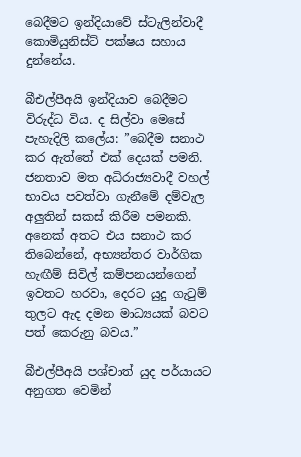බෙදීමට ඉන්දියාවේ ස්ටැලින්වාදී කොමියුනිස්ට් පක්ෂය සහාය දුන්නේය.

බීඑල්පීඅයි ඉන්දියාව බෙදීමට විරුද්ධ විය. ද සිල්වා මෙසේ පැහැදිලි කලේය: ”බෙදීම සනාථ කර ඇත්තේ එක් දෙයක් පමනි. ජනතාව මත අධිරාජ්‍යවාදී වහල් භාවය පවත්වා ගැනීමේ දම්වැල අලුතින් සකස් කිරීම පමනකි. අනෙක් අතට එය සනාථ කර තිබෙන්නේ, අභ්‍යන්තර වාර්ගික හැඟීම් සිවිල් කම්පනයන්ගෙන් ඉවතට හරවා, දෙරට යුදු ගැටුම් තුලට ඇද දමන මාධ්‍යයක් බවට පත් කෙරුනු බවය.”

බීඑල්පීඅයි පශ්චාත් යුද පර්යායට අනුගත වෙමින්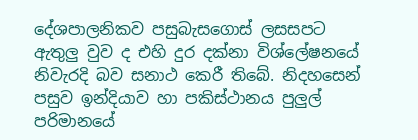දේශපාලනිකව පසුබැසගොස් ලසසපට ඇතුලු වුව ද එහි දුර දක්නා විශ්ලේෂනයේ නිවැරදි බව සනාථ කෙරී තිබේ. නිදහසෙන් පසුව ඉන්දියාව හා පකිස්ථානය පුලුල් පරිමානයේ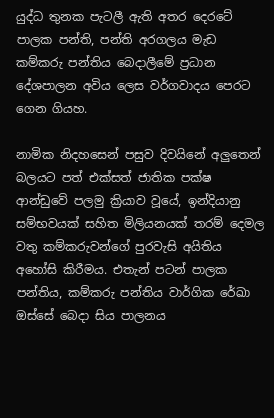යුද්ධ තුනක පැටලී ඇති අතර දෙරටේ පාලක පන්ති, පන්ති අරගලය මැඩ කම්කරු පන්තිය බෙදාලීමේ ප්‍රධාන දේශපාලන අවිය ලෙස වර්ගවාදය පෙරට ගෙන ගියහ.

නාමික නිදහසෙන් පසුව දිවයිනේ අලුතෙන් බලයට පත් එක්සත් ජාතික පක්ෂ ආන්ඩුවේ පලමු ක්‍රියාව වූයේ, ඉන්දියානු සම්භවයක් සහිත මිලියනයක් තරම් දෙමල වතු කම්කරුවන්ගේ පුරවැසි අයිතිය අහෝසි කිරීමය. එතැන් පටන් පාලක පන්තිය, කම්කරු පන්තිය වාර්ගික රේඛා ඔස්සේ බෙදා සිය පාලනය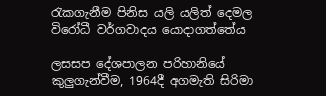රැකගැනීම පිනිස යලි යලිත් දෙමල විරෝධී වර්ගවාදය යොදාගත්තේය

ලසසප දේශපාලන පරිහානියේ කුලුගැන්වීම, 1964දී අගමැති සිරිමා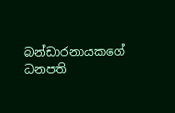බන්ඩාරනායකගේ ධනපති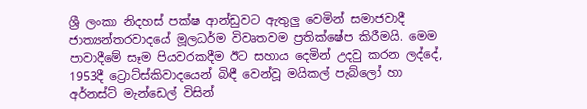ශ්‍රී ලංකා නිදහස් පක්ෂ ආන්ඩුවට ඇතුලු වෙමින් සමාජවාදී ජාත්‍යන්තරවාදයේ මූලධර්ම විවෘතවම ප්‍රතික්ෂේප කිරීමයි. මෙම පාවාදීමේ සෑම පියවරකදීම ඊට සහාය දෙමින් උදවු කරන ලද්දේ, 1953දී ට්‍රොට්ස්කිවාදයෙන් බිඳී වෙන්වූ මයිකල් පැබ්ලෝ හා අර්නස්ට් මැන්ඩෙල් විසින්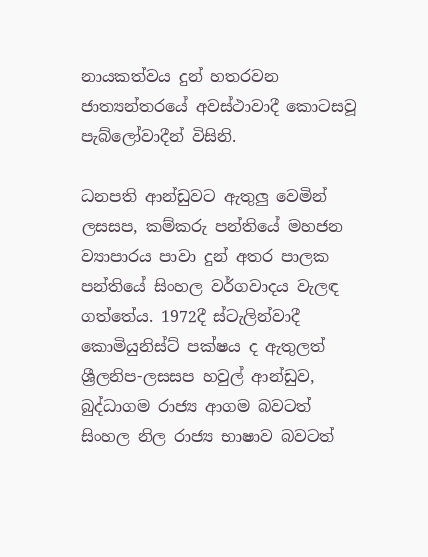නායකත්වය දුන් හතරවන ජාත්‍යන්තරයේ අවස්ථාවාදී කොටසවූ පැබ්ලෝවාදීන් විසිනි.

ධනපති ආන්ඩුවට ඇතුලු වෙමින් ලසසප, කම්කරු පන්තියේ මහජන ව්‍යාපාරය පාවා දුන් අතර පාලක පන්තියේ සිංහල වර්ගවාදය වැලඳ ගත්තේය. 1972දී ස්ටැලින්වාදී කොමියුනිස්ට් පක්ෂය ද ඇතුලත් ශ්‍රීලනිප-ලසසප හවුල් ආන්ඩුව, බුද්ධාගම රාජ්‍ය ආගම බවටත් සිංහල නිල රාජ්‍ය භාෂාව බවටත්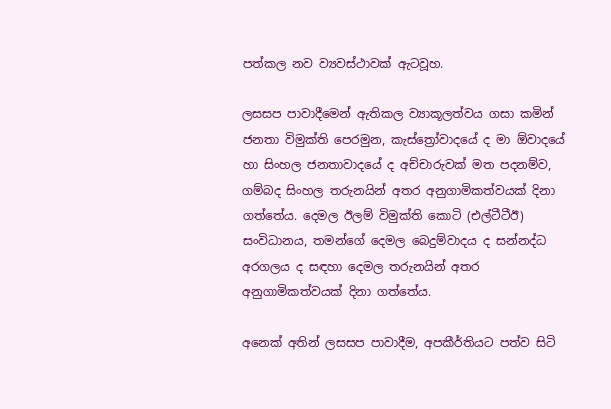පත්කල නව ව්‍යවස්ථාවක් ඇටවූහ.

ලසසප පාවාදීමෙන් ඇතිකල ව්‍යාකූලත්වය ගසා කමින් ජනතා විමුක්ති පෙරමුන, කැස්ත්‍රෝවාදයේ ද මා ඕවාදයේ හා සිංහල ජනතාවාදයේ ද අච්චාරුවක් මත පදනම්ව, ගම්බද සිංහල තරුනයින් අතර අනුගාමිකත්වයක් දිනා ගත්තේය. දෙමල ඊලම් විමුක්ති කොටි (එල්ටීටීඊ) සංවිධානය, තමන්ගේ දෙමල බෙදුම්වාදය ද සන්නද්ධ අරගලය ද සඳහා දෙමල තරුනයින් අතර අනුගාමිකත්වයක් දිනා ගත්තේය.

අනෙක් අතින් ලසසප පාවාදීම, අපකීර්තියට පත්ව සිටි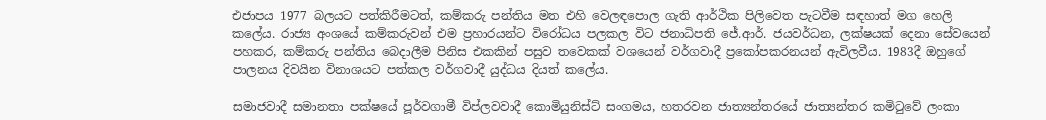එජාපය 1977 බලයට පත්කිරීමටත්, කම්කරු පන්තිය මත එහි වෙලඳපොල ගැති ආර්ථික පිලිවෙත පැටවීම සඳහාත් මග හෙලි කලේය. රාජ්‍ය අංශයේ කම්කරුවන් එම ප්‍රහාරයන්ට විරෝධය පලකල විට ජනාධිපති ජේ.ආර්. ජයවර්ධන, ලක්ෂයක් දෙනා සේවයෙන් පහකර, කම්කරු පන්තිය බෙදාලීම පිනිස එකකින් පසුව තවෙකක් වශයෙන් වර්ගවාදී ප්‍රකෝපකරනයන් ඇවිලවීය. 1983දී ඔහුගේ පාලනය දිවයින විනාශයට පත්කල වර්ගවාදී යුද්ධය දියත් කලේය.

සමාජවාදී සමානතා පක්ෂයේ පූර්වගාමී විප්ලවවාදී කොමියුනිස්ට් සංගමය, හතරවන ජාත්‍යන්තරයේ ජාත්‍යන්තර කමිටුවේ ලංකා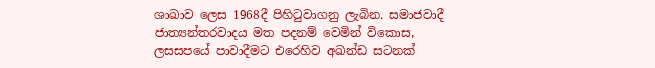ශාඛාව ලෙස 1968දී පිහිටුවාගනු ලැබින. සමාජවාදී ජාත්‍යන්තරවාදය මත පදනම් වෙමින් විකොස, ලසසපයේ පාවාදීමට එරෙහිව අඛන්ඩ සටනක්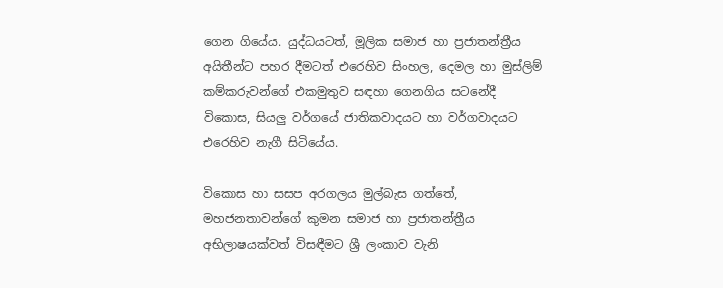ගෙන ගියේය. යුද්ධයටත්, මූලික සමාජ හා ප්‍රජාතන්ත්‍රීය අයිතීන්ට පහර දීමටත් එරෙහිව සිංහල, දෙමල හා මුස්ලිම් කම්කරුවන්ගේ එකමුතුව සඳහා ගෙනගිය සටනේදී විකොස, සියලු වර්ගයේ ජාතිකවාදයට හා වර්ගවාදයට එරෙහිව නැගී සිටියේය.

විකොස හා සසප අරගලය මුල්බැස ගත්තේ, මහජනතාවන්ගේ කුමන සමාජ හා ප්‍රජාතන්ත්‍රීය අභිලාෂයක්වත් විසඳීමට ශ්‍රී ලංකාව වැනි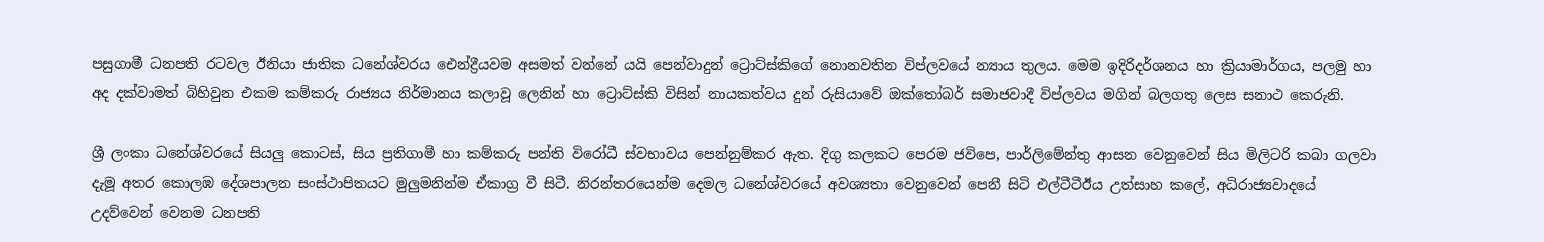පසුගාමී ධනපති රටවල ඊනියා ජාතික ධනේශ්වරය ඓන්ද්‍රීයවම අසමත් වන්නේ යයි පෙන්වාදුන් ට්‍රොට්ස්කිගේ නොනවතින විප්ලවයේ න්‍යාය තුලය. මෙම ඉදිරිදර්ශනය හා ක්‍රියාමාර්ගය, පලමු හා අද දක්වාමත් බිහිවුන එකම කම්කරු රාජ්‍යය නිර්මානය කලාවූ ලෙනින් හා ට්‍රොට්ස්කි විසින් නායකත්වය දුන් රුසියාවේ ඔක්තෝබර් සමාජවාදී විප්ලවය මගින් බලගතු ලෙස සනාථ කෙරුනි.

ශ්‍රී ලංකා ධනේශ්වරයේ සියලු කොටස්, සිය ප්‍රතිගාමී හා කම්කරු පන්ති විරෝධී ස්වභාවය පෙන්නුම්කර ඇත. දිගු කලකට පෙරම ජවිපෙ, පාර්ලිමේන්තු ආසන වෙනුවෙන් සිය මිලිටරි කබා ගලවා දැමූ අතර කොලඹ දේශපාලන සංස්ථාපිතයට මුලුමනින්ම ඒකාග්‍ර වී සිටී. නිරන්තරයෙන්ම දෙමල ධනේශ්වරයේ අවශ්‍යතා වෙනුවෙන් පෙනී සිටි එල්ටීටීඊය උත්සාහ කලේ, අධිරාජ්‍යවාදයේ උදව්වෙන් වෙනම ධනපති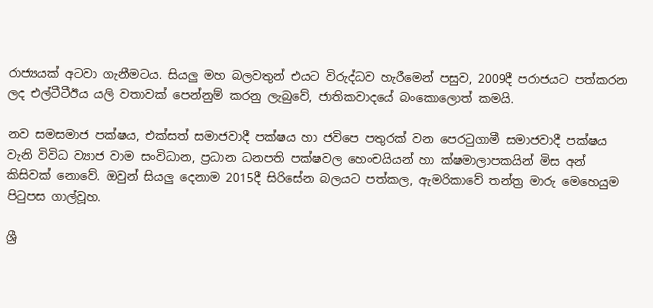රාජ්‍යයක් අටවා ගැනීමටය. සියලු මහ බලවතුන් එයට විරුද්ධව හැරීමෙන් පසුව, 2009දී පරාජයට පත්කරන ලද එල්ටීටීඊය යලි වතාවක් පෙන්නුම් කරනු ලැබුවේ, ජාතිකවාදයේ බංකොලොත් කමයි.

නව සමසමාජ පක්ෂය, එක්සත් සමාජවාදී පක්ෂය හා ජවිපෙ පතුරක් වන පෙරටුගාමී සමාජවාදී පක්ෂය වැනි විවිධ ව්‍යාජ වාම සංවිධාන, ප්‍රධාන ධනපති පක්ෂවල හෙංචයියන් හා ක්ෂමාලාපකයින් මිස අන් කිසිවක් නොවේ. ඔවුන් සියලු දෙනාම 2015දී සිරිසේන බලයට පත්කල, ඇමරිකාවේ තන්ත්‍ර මාරු මෙහෙයුම පිටුපස ගාල්වූහ.

ශ්‍රී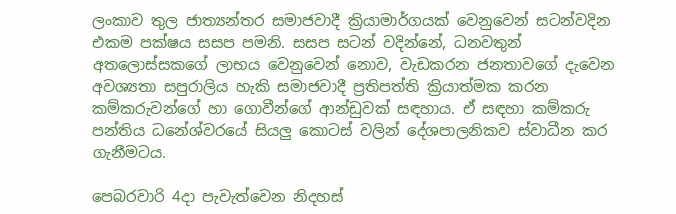ලංකාව තුල ජාත්‍යන්තර සමාජවාදී ක්‍රියාමාර්ගයක් වෙනුවෙන් සටන්වදින එකම පක්ෂය සසප පමනි. සසප සටන් වදින්නේ, ධනවතුන් අතලොස්සකගේ ලාභය වෙනුවෙන් නොව, වැඩකරන ජනතාවගේ දැවෙන අවශ්‍යතා සපුරාලිය හැකි සමාජවාදී ප්‍රතිපත්ති ක්‍රියාත්මක කරන කම්කරුවන්ගේ හා ගොවීන්ගේ ආන්ඩුවක් සඳහාය. ඒ සඳහා කම්කරු පන්තිය ධනේශ්වරයේ සියලු කොටස් වලින් දේශපාලනිකව ස්වාධීන කර ගැනීමටය.

පෙබරවාරි 4දා පැවැත්වෙන නිදහස්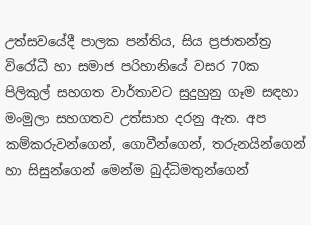උත්සවයේදී පාලක පන්තිය, සිය ප්‍රජාතන්ත්‍ර විරෝධී හා සමාජ පරිහානියේ වසර 70ක පිලිකුල් සහගත වාර්තාවට සුදුහුනු ගෑම සඳහා මංමුලා සහගතව උත්සාහ දරනු ඇත. අප කම්කරුවන්ගෙන්, ගොවීන්ගෙන්, තරුනයින්ගෙන් හා සිසුන්ගෙන් මෙන්ම බුද්ධිමතුන්ගෙන්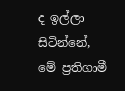ද ඉල්ලා සිටින්නේ, මේ ප්‍රතිගාමී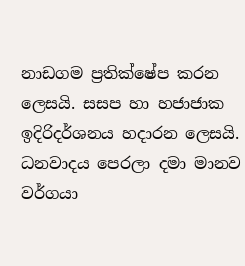නාඩගම ප්‍රතික්ෂේප කරන ලෙසයි. සසප හා හජාජාක ඉදිරිදර්ශනය හදාරන ලෙසයි. ධනවාදය පෙරලා දමා මානව වර්ගයා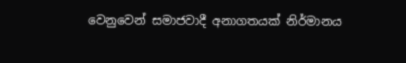වෙනුවෙන් සමාජවාදී අනාගතයක් නිර්මානය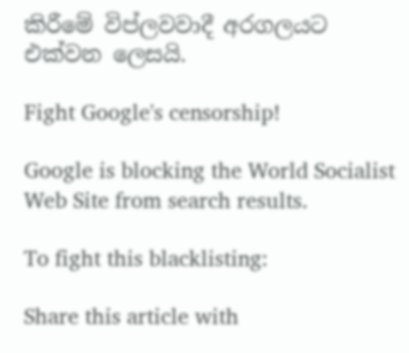කිරීමේ විප්ලවවාදී අරගලයට එක්වන ලෙසයි.

Fight Google's censorship!

Google is blocking the World Socialist Web Site from search results.

To fight this blacklisting:

Share this article with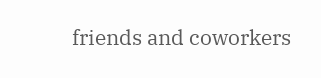friends and coworkers